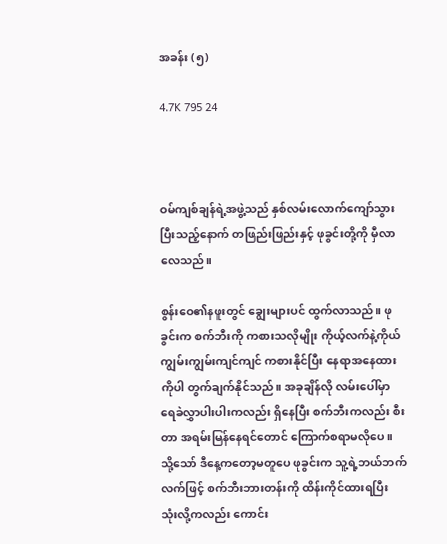အခန်း (၅)

4.7K 795 24



ဝမ်ကျစ်ချန်ရဲ့အဖွဲ့သည် နှစ်လမ်းလောက်ကျော်သွားပြီးသည့်နောက် တဖြည်းဖြည်းနှင့် ဖုခွင်းတို့ကို မှီလာလေသည်။

စွန်းဝေ၏နဖူးတွင် ချွေးများပင် ထွက်လာသည်။ ဖုခွင်းက စက်ဘီးကို ကစားသလိုမျိုး ကိုယ့်လက်နဲ့ကိုယ် ကျွမ်းကျွမ်းကျင်ကျင် ကစားနိုင်ပြီး နေရာအနေထားကိုပါ တွက်ချက်နိုင်သည်။ အခုချိန်လို လမ်းပေါ်မှာ ရေခဲလွှာပါးပါးကလည်း ရှိနေပြီး စက်ဘီးကလည်း စီးတာ အရမ်းမြန်နေရင်တောင် ကြောက်စရာမလိုပေ။ သို့သော် ဒီနေ့ကတော့မတူပေ ဖုခွင်းက သူ့ရဲ့ဘယ်ဘက်လက်ဖြင့် စက်ဘီးဘားတန်းကို ထိန်းကိုင်ထားရပြီး သုံးလို့ကလည်း ကောင်း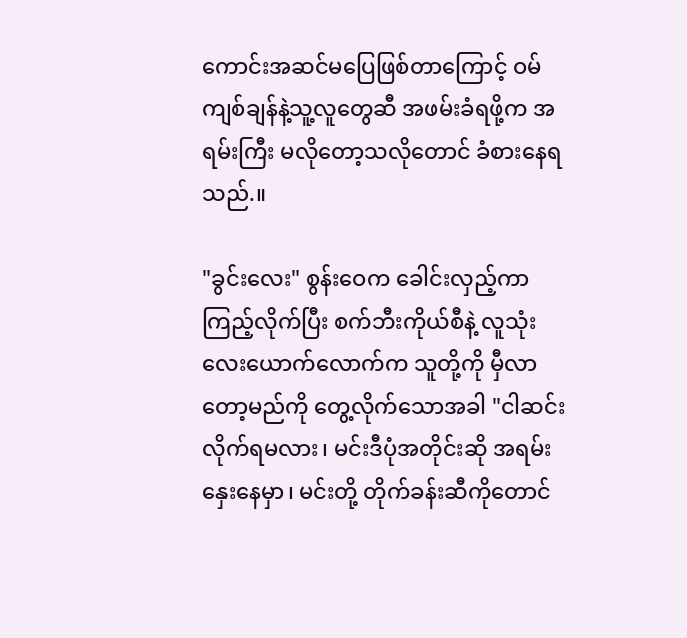ကောင်းအဆင်မပြေဖြစ်တာကြောင့် ဝမ်ကျစ်ချန်နဲ့သူ့လူတွေဆီ အဖမ်းခံရဖို့က အရမ်းကြီး မလိုတော့သလိုတောင် ခံစားနေရသည်.။

"ခွင်းလေး" စွန်းဝေက ခေါင်းလှည့်ကာ ကြည့်လိုက်ပြီး စက်ဘီးကိုယ်စီနဲ့ လူသုံးလေးယောက်လောက်က သူတို့ကို မှီလာတော့မည်ကို တွေ့လိုက်သောအခါ "ငါဆင်းလိုက်ရမလား၊ မင်းဒီပုံအတိုင်းဆို အရမ်းနှေးနေမှာ၊ မင်းတို့ တိုက်ခန်းဆီကိုတောင်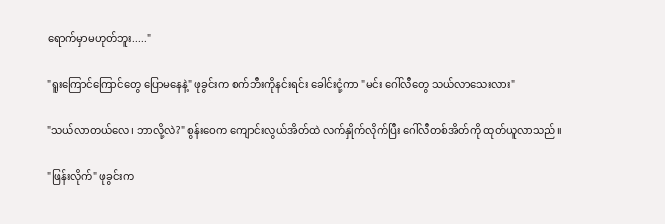ရောက်မှာမဟုတ်ဘူး....."

"ရူးကြောင်ကြောင်တွေ ပြောမနေနဲ့" ဖုခွင်းက စက်ဘီးကိုနင်းရင်း ခေါင်းငုံ့ကာ "မင်း ဂေါ်လီတွေ သယ်လာသေးလား"

"သယ်လာတယ်လေ၊ ဘာလို့လဲ?" စွန်းဝေက ကျောင်းလွယ်အိတ်ထဲ လက်နှိုက်လိုက်ပြီး ဂေါ်လီတစ်အိတ်ကို ထုတ်ယူလာသည်။

"ဖြန်းလိုက်" ဖုခွင်းက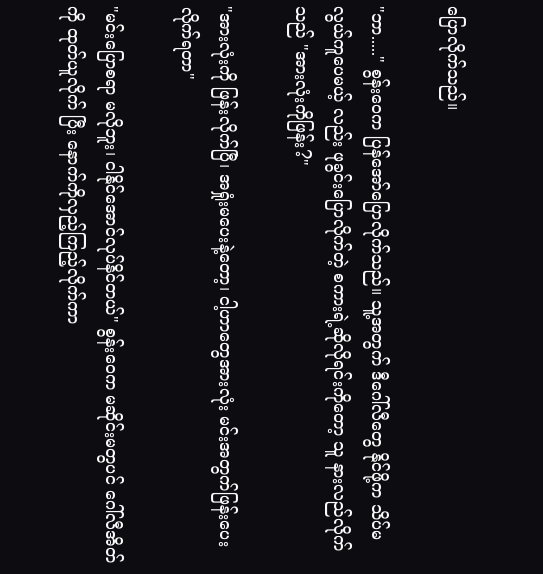ပြောလိုက်သည်။

"ဘာ....." စွန်းဝေက ပြန်အော်ပြောလိုက်သည်။ သူ့အတွက် ဒီဂေါ်လီတွေ နိုင်ဖို့က သိပ်မလွယ်ကူပေမယ့် လည်း ဖုခွင်းပြောလိုက်တဲ့ စကားရဲ့ဆိုလိုရင်းကိုတော့ သူ နားလည်လိုက်သည် "အားလုံးကိုဖြန်း?"

"အားလုံးကို ဖြန်းလိုက်ပြီ၊ အရှုံးမပေးနဲ့တော့၊ ငါ့ဟာတွေအားလုံး မင်းအတွက်ဖြန်းပေးလိုက်ရတာ"

"မင်းပြောစရာ မလိုဘူး၊ ငါနိုင်အောင်လုပ်နိင်တယ်" စွန်းဝေက မဆိုင်းမတွပင် ဂေါ်လီအိတ်ကို ထုတ်ယူလိုက် ပြီး နောက်ကိုလှည့်ကြည့်လိုက်ကာ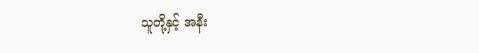သူတို့နှင့် အနီး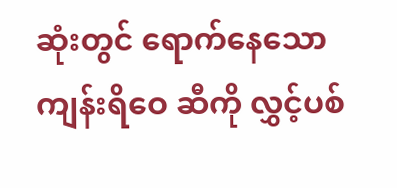ဆုံးတွင် ရောက်နေသော ကျန်းရိဝေ ဆီကို လွှင့်ပစ်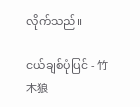လိုက်သည်။

ငယ်ချစ်ပုံပြင် - 竹木狼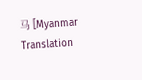马 [Myanmar Translation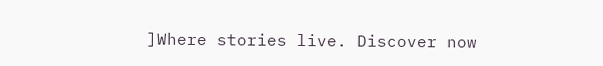]Where stories live. Discover now